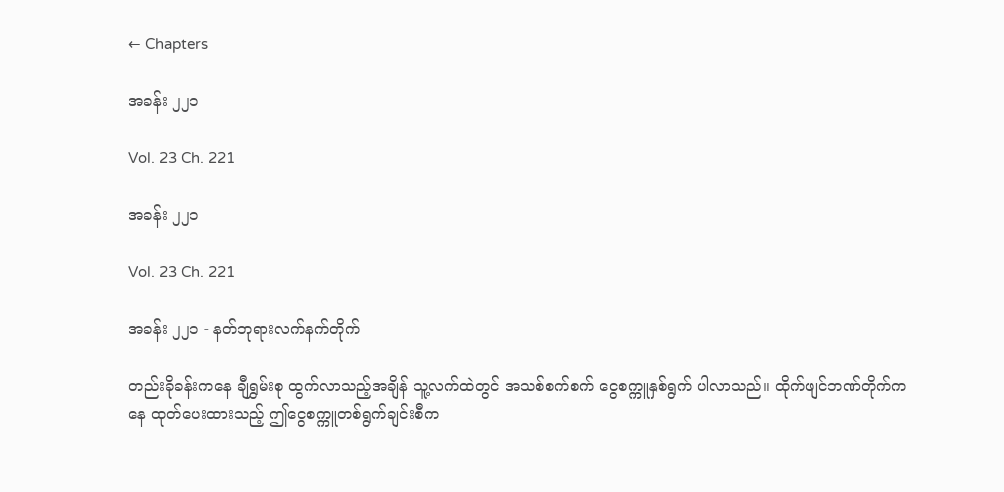← Chapters

အခန်း ၂၂၁

Vol. 23 Ch. 221

အခန်း ၂၂၁

Vol. 23 Ch. 221

အခန်း ၂၂၁ - နတ်ဘုရားလက်နက်တိုက်

တည်းခိုခန်းကနေ ချီရွှမ်းစု ထွက်လာသည့်အချိန် သူ့လက်ထဲတွင် အသစ်စက်စက် ငွေစက္ကူနှစ်ရွက် ပါလာသည်။ ထိုက်ဖျင်ဘဏ်တိုက်ကနေ ထုတ်ပေးထားသည့် ဤငွေစက္ကူတစ်ရွက်ချင်းစီက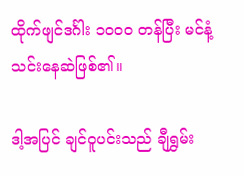ထိုက်ဖျင်ဒင်္ဂါး ၁၀၀၀ တန်ပြီး မင်နံ့သင်းနေဆဲဖြစ်၏။

ဒါ့အပြင် ချင်ဝူပင်းသည် ချီရွှမ်း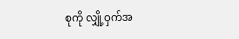စုကို လျှို့ဝှက်အ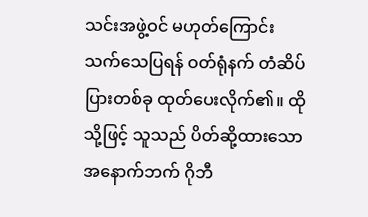သင်းအဖွဲ့ဝင် မဟုတ်ကြောင်း သက်သေပြရန် ဝတ်ရုံနက် တံဆိပ်ပြားတစ်ခု ထုတ်ပေးလိုက်၏။ ထိုသို့ဖြင့် သူသည် ပိတ်ဆို့ထားသော အနောက်ဘက် ဂိုဘီ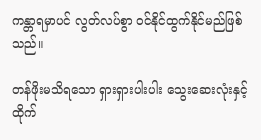ကန္တာရမှာပင် လွတ်လပ်စွာ ဝင်နိုင်ထွက်နိုင်မည်ဖြစ်သည်။

တန်ဖိုးမသိရသော ရှားရှားပါးပါး သွေးဆေးလုံးနှင့် ထိုက်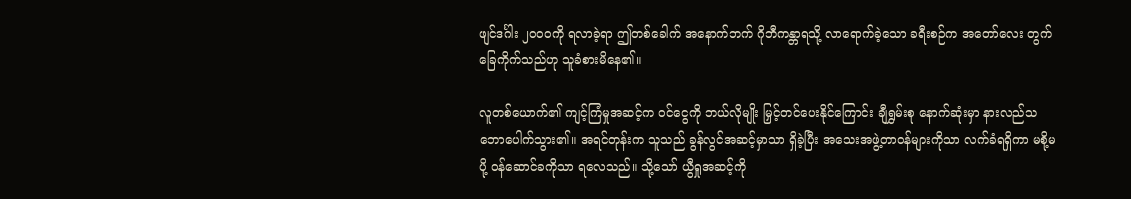ဖျင်ဒင်္ဂါး ၂၀၀၀ကို ရလာခဲ့ရာ ဤတစ်ခေါက် အနောက်ဘက် ဂိုဘီကန္တာရသို့ လာရောက်ခဲ့သော ခရီးစဉ်က အတော်လေး တွက်ခြေကိုက်သည်ဟု သူခံစားမိနေ၏။

လူတစ်ယောက်၏ ကျင့်ကြံမှုအဆင့်က ဝင်ငွေကို ဘယ်လိုမျိုး မြှင့်တင်ပေးနိုင်ကြောင်း ချီရွှမ်းစု နောက်ဆုံးမှာ နားလည်သဘောပေါက်သွား၏။ အရင်တုန်းက သူသည် ခွန်လွင်အဆင့်မှာသာ ရှိခဲ့ပြီး အသေးအဖွဲ့တာဝန်များကိုသာ လက်ခံရရှိကာ မစို့မပို့ ဝန်ဆောင်ခကိုသာ ရလေသည်။ သို့သော် ယွီရှုအဆင့်ကို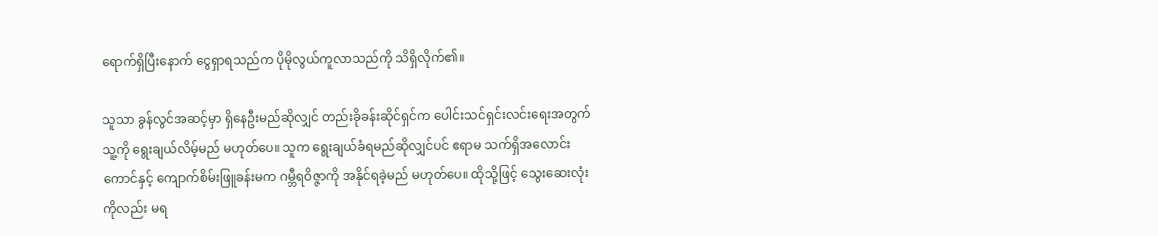ရောက်ရှိပြီးနောက် ငွေရှာရသည်က ပိုမိုလွယ်ကူလာသည်ကို သိရှိလိုက်၏။

သူသာ ခွန်လွင်အဆင့်မှာ ရှိနေဦးမည်ဆိုလျှင် တည်းခိုခန်းဆိုင်ရှင်က ပေါင်းသင်ရှင်းလင်းရေးအတွက် သူ့ကို ရွေးချယ်လိမ့်မည် မဟုတ်ပေ။ သူက ရွေးချယ်ခံရမည်ဆိုလျှင်ပင် ဧရာမ သက်ရှိအလောင်းကောင်နှင့် ကျောက်စိမ်းဖြူခန်းမက ဂမ္ဘီရဝိဇ္ဇာကို အနိုင်ရခဲ့မည် မဟုတ်ပေ။ ထိုသို့ဖြင့် သွေးဆေးလုံးကိုလည်း မရ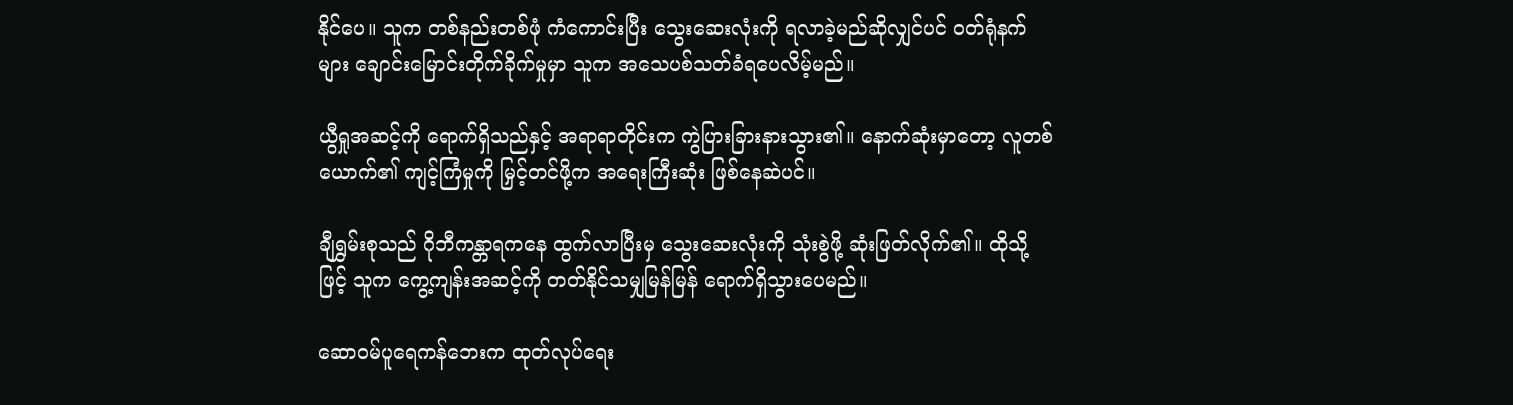နိုင်ပေ။ သူက တစ်နည်းတစ်ဖုံ ကံကောင်းပြီး သွေးဆေးလုံးကို ရလာခဲ့မည်ဆိုလျှင်ပင် ဝတ်ရုံနက်များ ချောင်းမြောင်းတိုက်ခိုက်မှုမှာ သူက အသေပစ်သတ်ခံရပေလိမ့်မည်။

ယွီရှုအဆင့်ကို ရောက်ရှိသည်နှင့် အရာရာတိုင်းက ကွဲပြားခြားနားသွား၏။ နောက်ဆုံးမှာတော့ လူတစ်ယောက်၏ ကျင့်ကြံမှုကို မြှင့်တင်ဖို့က အရေးကြီးဆုံး ဖြစ်နေဆဲပင်။

ချီရွှမ်းစုသည် ဂိုဘီကန္တာရကနေ ထွက်လာပြီးမှ သွေးဆေးလုံးကို သုံးစွဲဖို့ ဆုံးဖြတ်လိုက်၏။ ထိုသို့ဖြင့် သူက ကွေ့ကျန်းအဆင့်ကို တတ်နိုင်သမျှမြန်မြန် ရောက်ရှိသွားပေမည်။

ဆောဝမ်ပူရေကန်ဘေးက ထုတ်လုပ်ရေး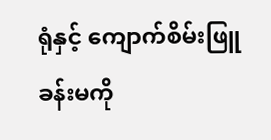ရုံနှင့် ကျောက်စိမ်းဖြူခန်းမကို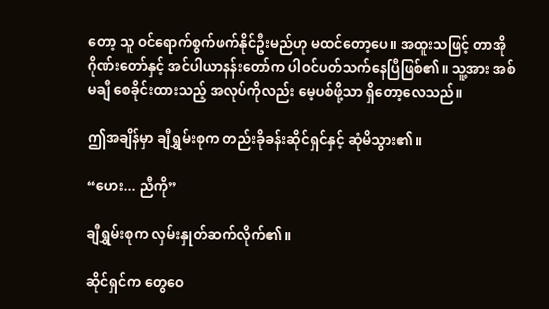တော့ သူ ဝင်ရောက်စွက်ဖက်နိုင်ဦးမည်ဟု မထင်တော့ပေ။ အထူးသဖြင့် တာအိုဂိုဏ်းတော်နှင့် အင်ပါယာနန်းတော်က ပါဝင်ပတ်သက်နေပြီဖြစ်၏။ သူ့အား အစ်မချီ စေခိုင်းထားသည့် အလုပ်ကိုလည်း မေ့ပစ်ဖို့သာ ရှိတော့လေသည်။

ဤအချိန်မှာ ချီရွှမ်းစုက တည်းခိုခန်းဆိုင်ရှင်နှင့် ဆုံမိသွား၏။

“ဟေး... ညီကို”

ချီရွှမ်းစုက လှမ်းနှုတ်ဆက်လိုက်၏။

ဆိုင်ရှင်က တွေဝေ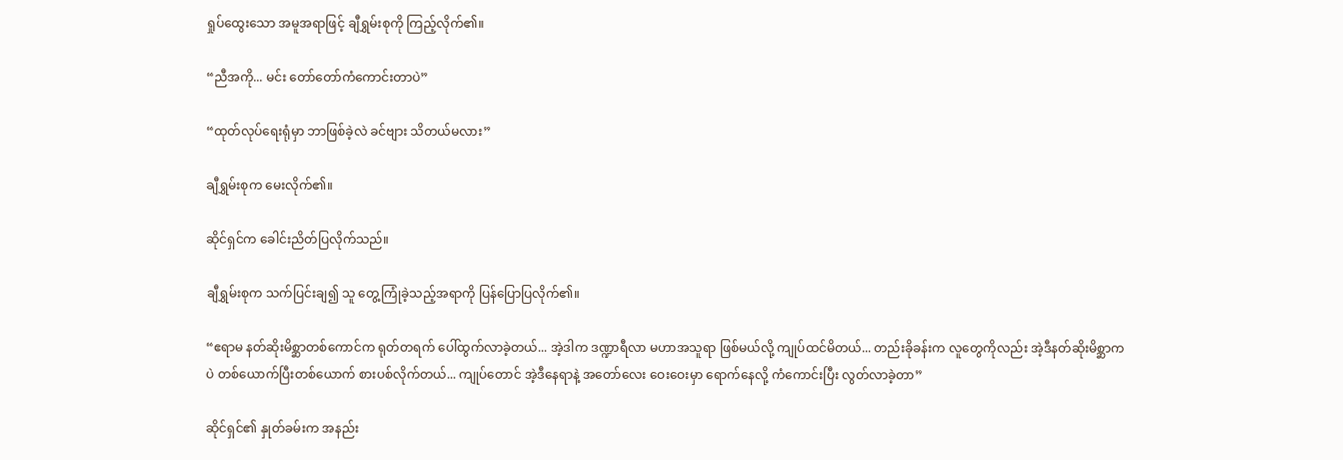ရှုပ်ထွေးသော အမူအရာဖြင့် ချီရွှမ်းစုကို ကြည့်လိုက်၏။

“ညီအကို... မင်း တော်တော်ကံကောင်းတာပဲ”

“ထုတ်လုပ်ရေးရုံမှာ ဘာဖြစ်ခဲ့လဲ ခင်ဗျား သိတယ်မလား”

ချီရွှမ်းစုက မေးလိုက်၏။

ဆိုင်ရှင်က ခေါင်းညိတ်ပြလိုက်သည်။

ချီရွှမ်းစုက သက်ပြင်းချ၍ သူ တွေ့ကြုံခဲ့သည့်အရာကို ပြန်ပြောပြလိုက်၏။

“ဧရာမ နတ်ဆိုးမိစ္ဆာတစ်ကောင်က ရုတ်တရက် ပေါ်ထွက်လာခဲ့တယ်... အဲ့ဒါက ဒဏ္ဍာရီလာ မဟာအသူရာ ဖြစ်မယ်လို့ ကျုပ်ထင်မိတယ်... တည်းခိုခန်းက လူတွေကိုလည်း အဲ့ဒီနတ်ဆိုးမိစ္ဆာကပဲ တစ်ယောက်ပြီးတစ်ယောက် စားပစ်လိုက်တယ်... ကျုပ်တောင် အဲ့ဒီနေရာနဲ့ အတော်လေး ဝေးဝေးမှာ ရောက်နေလို့ ကံကောင်းပြီး လွတ်လာခဲ့တာ”

ဆိုင်ရှင်၏ နှုတ်ခမ်းက အနည်း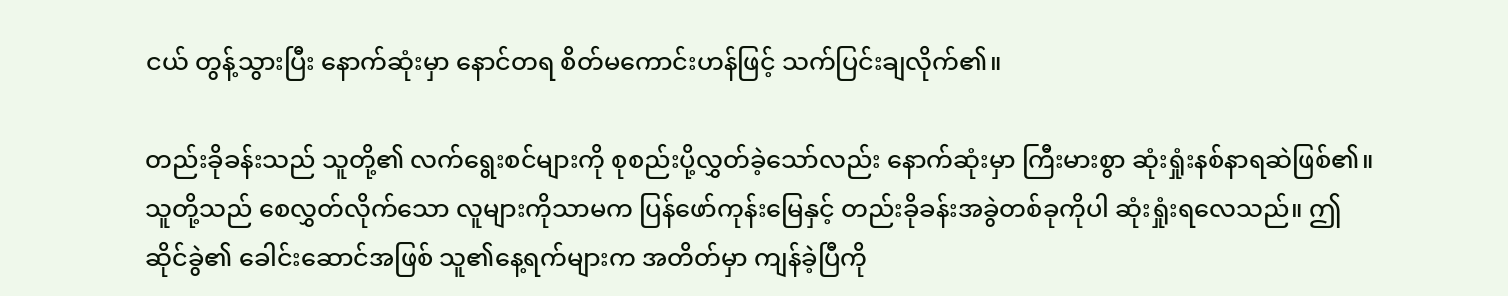ငယ် တွန့်သွားပြီး နောက်ဆုံးမှာ နောင်တရ စိတ်မကောင်းဟန်ဖြင့် သက်ပြင်းချလိုက်၏။

တည်းခိုခန်းသည် သူတို့၏ လက်ရွေးစင်များကို စုစည်းပို့လွှတ်ခဲ့သော်လည်း နောက်ဆုံးမှာ ကြီးမားစွာ ဆုံးရှုံးနစ်နာရဆဲဖြစ်၏။ သူတို့သည် စေလွှတ်လိုက်သော လူများကိုသာမက ပြန်ဖော်ကုန်းမြေနှင့် တည်းခိုခန်းအခွဲတစ်ခုကိုပါ ဆုံးရှုံးရလေသည်။ ဤဆိုင်ခွဲ၏ ခေါင်းဆောင်အဖြစ် သူ၏နေ့ရက်များက အတိတ်မှာ ကျန်ခဲ့ပြီကို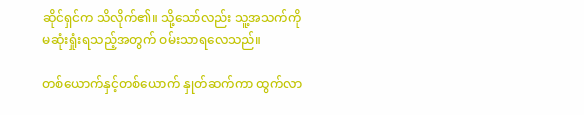ဆိုင်ရှင်က သိလိုက်၏။ သို့သော်လည်း သူ့အသက်ကို မဆုံးရှုံးရသည့်အတွက် ဝမ်းသာရလေသည်။

တစ်ယောက်နှင့်တစ်ယောက် နှုတ်ဆက်ကာ ထွက်လာ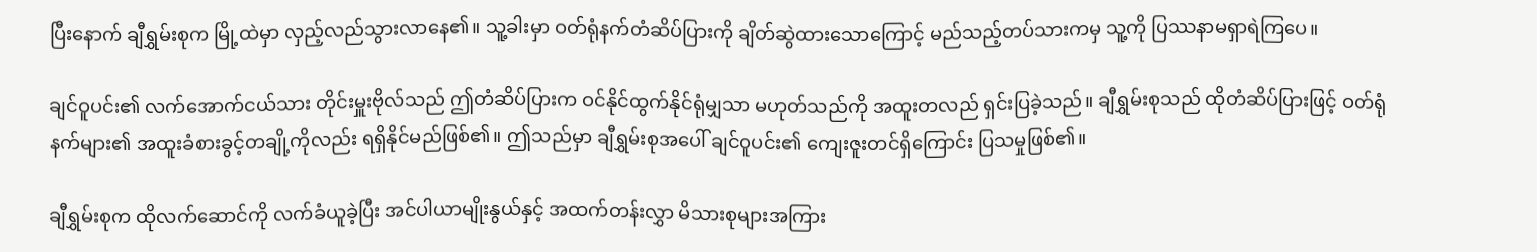ပြီးနောက် ချီရွှမ်းစုက မြို့ထဲမှာ လှည့်လည်သွားလာနေ၏။ သူ့ခါးမှာ ဝတ်ရုံနက်တံဆိပ်ပြားကို ချိတ်ဆွဲထားသောကြောင့် မည်သည့်တပ်သားကမှ သူ့ကို ပြဿနာမရှာရဲကြပေ။

ချင်ဝူပင်း၏ လက်အောက်ငယ်သား တိုင်းမှူးဗိုလ်သည် ဤတံဆိပ်ပြားက ဝင်နိုင်ထွက်နိုင်ရုံမျှသာ မဟုတ်သည်ကို အထူးတလည် ရှင်းပြခဲ့သည်။ ချီရွှမ်းစုသည် ထိုတံဆိပ်ပြားဖြင့် ဝတ်ရုံနက်များ၏ အထူးခံစားခွင့်တချို့ကိုလည်း ရရှိနိုင်မည်ဖြစ်၏။ ဤသည်မှာ ချီရွှမ်းစုအပေါ် ချင်ဝူပင်း၏ ကျေးဇူးတင်ရှိကြောင်း ပြသမှုဖြစ်၏။

ချီရွှမ်းစုက ထိုလက်ဆောင်ကို လက်ခံယူခဲ့ပြီး အင်ပါယာမျိုးနွယ်နှင့် အထက်တန်းလွှာ မိသားစုများအကြား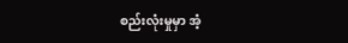စည်းလုံးမှုမှာ အံ့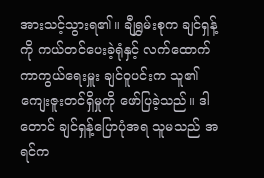အားသင့်သွားရ၏။ ချီရွှမ်းစုက ချင်ရှန့်ကို ကယ်တင်ပေးခဲ့ရုံနှင့် လက်ထောက်ကာကွယ်ရေးမှူး ချင်ဝူပင်းက သူ၏ ကျေးဇူးတင်ရှိမှုကို ဖော်ပြခဲ့သည်။ ဒါတောင် ချင်ရှန့်ပြောပုံအရ သူမသည် အရင်က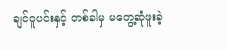ချင်ဝူပင်းနှင့် တစ်ခါမှ မတွေ့ဆုံဖူးခဲ့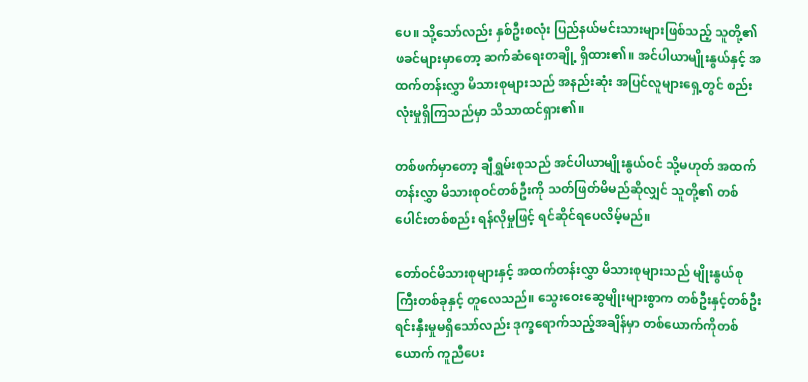ပေ။ သို့သော်လည်း နှစ်ဦးစလုံး ပြည်နယ်မင်းသားများဖြစ်သည့် သူတို့၏ ဖခင်များမှာတော့ ဆက်ဆံရေးတချို့ ရှိထား၏။ အင်ပါယာမျိုးနွယ်နှင့် အထက်တန်းလွှာ မိသားစုများသည် အနည်းဆုံး အပြင်လူများရှေ့တွင် စည်းလုံးမှုရှိကြသည်မှာ သိသာထင်ရှား၏။

တစ်ဖက်မှာတော့ ချီရွှမ်းစုသည် အင်ပါယာမျိုးနွယ်ဝင် သို့မဟုတ် အထက်တန်းလွှာ မိသားစုဝင်တစ်ဦးကို သတ်ဖြတ်မိမည်ဆိုလျှင် သူတို့၏ တစ်ပေါင်းတစ်စည်း ရန်လိုမှုဖြင့် ရင်ဆိုင်ရပေလိမ့်မည်။

တော်ဝင်မိသားစုများနှင့် အထက်တန်းလွှာ မိသားစုများသည် မျိုးနွယ်စုကြီးတစ်ခုနှင့် တူလေသည်။ သွေးဝေးဆွေမျိုးများစွာက တစ်ဦးနှင့်တစ်ဦး ရင်းနှီးမှုမရှိသော်လည်း ဒုက္ခရောက်သည့်အချိန်မှာ တစ်ယောက်ကိုတစ်ယောက် ကူညီပေး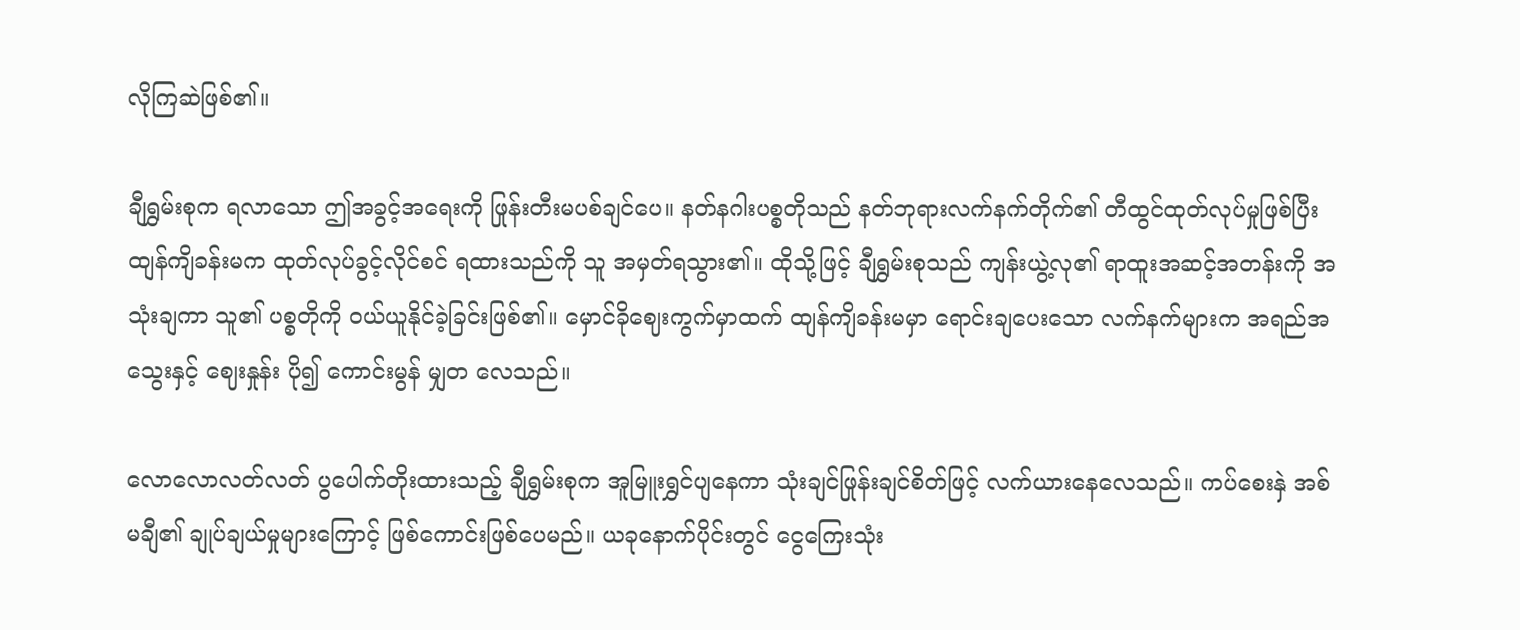လိုကြဆဲဖြစ်၏။

ချီရွှမ်းစုက ရလာသော ဤအခွင့်အရေးကို ဖြုန်းတီးမပစ်ချင်ပေ။ နတ်နဂါးပစ္စတိုသည် နတ်ဘုရားလက်နက်တိုက်၏ တီထွင်ထုတ်လုပ်မှုဖြစ်ပြီး ထျန်ကျိခန်းမက ထုတ်လုပ်ခွင့်လိုင်စင် ရထားသည်ကို သူ အမှတ်ရသွား၏။ ထိုသို့ဖြင့် ချီရွှမ်းစုသည် ကျန်းယွဲ့လု၏ ရာထူးအဆင့်အတန်းကို အသုံးချကာ သူ၏ ပစ္စတိုကို ဝယ်ယူနိုင်ခဲ့ခြင်းဖြစ်၏။ မှောင်ခိုဈေးကွက်မှာထက် ထျန်ကျိခန်းမမှာ ရောင်းချပေးသော လက်နက်များက အရည်အသွေးနှင့် ဈေးနှုန်း ပို၍ ကောင်းမွန် မျှတ လေသည်။

လောလောလတ်လတ် ပွပေါက်တိုးထားသည့် ချီရွှမ်းစုက အူမြူးရွှင်ပျနေကာ သုံးချင်ဖြုန်းချင်စိတ်ဖြင့် လက်ယားနေလေသည်။ ကပ်စေးနှဲ အစ်မချီ၏ ချုပ်ချယ်မှုများကြောင့် ဖြစ်ကောင်းဖြစ်ပေမည်။ ယခုနောက်ပိုင်းတွင် ငွေကြေးသုံး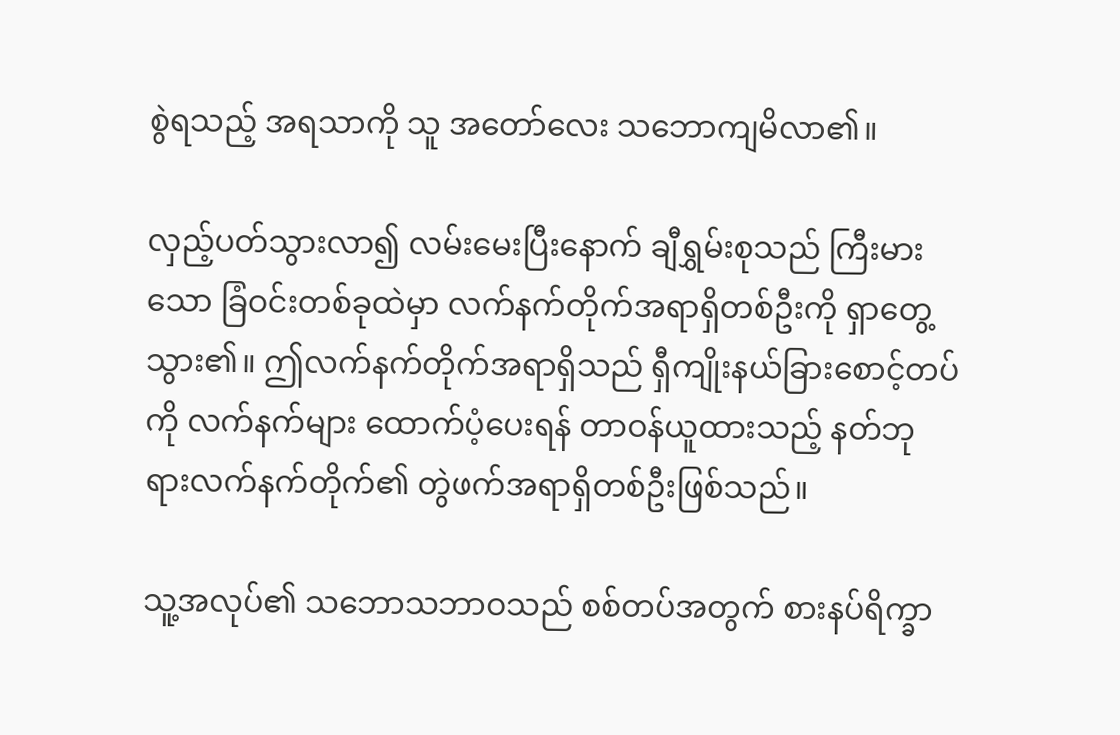စွဲရသည့် အရသာကို သူ အတော်လေး သဘောကျမိလာ၏။

လှည့်ပတ်သွားလာ၍ လမ်းမေးပြီးနောက် ချီရွှမ်းစုသည် ကြီးမားသော ခြံဝင်းတစ်ခုထဲမှာ လက်နက်တိုက်အရာရှိတစ်ဦးကို ရှာတွေ့သွား၏။ ဤလက်နက်တိုက်အရာရှိသည် ရှီကျိုးနယ်ခြားစောင့်တပ်ကို လက်နက်များ ထောက်ပံ့ပေးရန် တာဝန်ယူထားသည့် နတ်ဘုရားလက်နက်တိုက်၏ တွဲဖက်အရာရှိတစ်ဦးဖြစ်သည်။

သူ့အလုပ်၏ သဘောသဘာဝသည် စစ်တပ်အတွက် စားနပ်ရိက္ခာ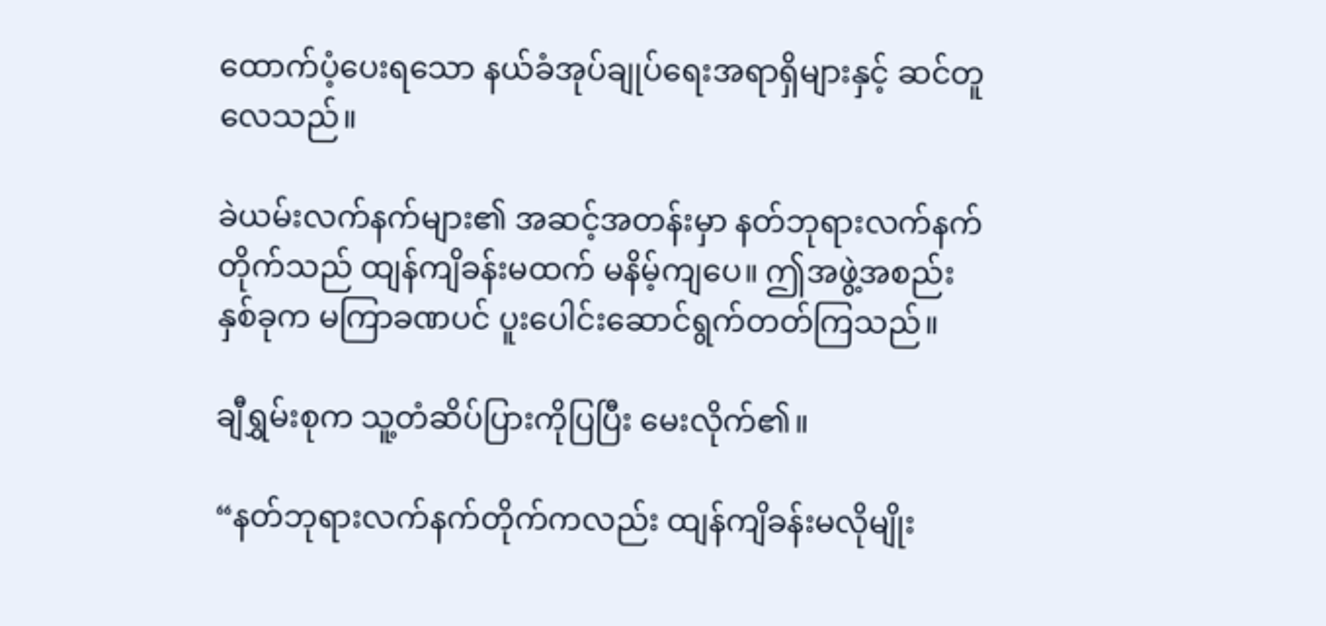ထောက်ပံ့ပေးရသော နယ်ခံအုပ်ချုပ်ရေးအရာရှိများနှင့် ဆင်တူလေသည်။

ခဲယမ်းလက်နက်များ၏ အဆင့်အတန်းမှာ နတ်ဘုရားလက်နက်တိုက်သည် ထျန်ကျိခန်းမထက် မနိမ့်ကျပေ။ ဤအဖွဲ့အစည်းနှစ်ခုက မကြာခဏပင် ပူးပေါင်းဆောင်ရွက်တတ်ကြသည်။

ချီရွှမ်းစုက သူ့တံဆိပ်ပြားကိုပြပြီး မေးလိုက်၏။

“နတ်ဘုရားလက်နက်တိုက်ကလည်း ထျန်ကျိခန်းမလိုမျိုး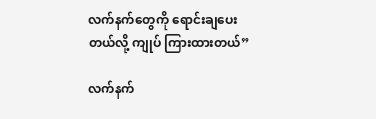လက်နက်တွေကို ရောင်းချပေးတယ်လို့ ကျုပ် ကြားထားတယ်”

လက်နက်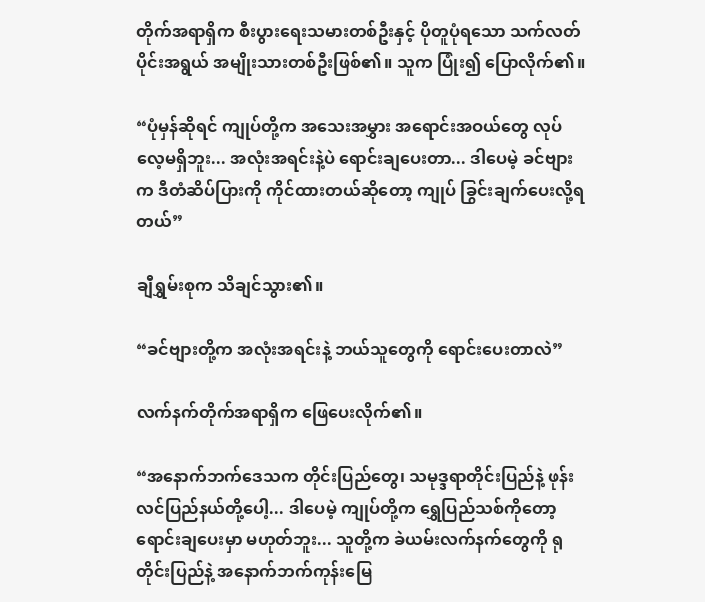တိုက်အရာရှိက စီးပွားရေးသမားတစ်ဦးနှင့် ပိုတူပုံရသော သက်လတ်ပိုင်းအရွယ် အမျိုးသားတစ်ဦးဖြစ်၏။ သူက ပြုံး၍ ပြောလိုက်၏။

“ပုံမှန်ဆိုရင် ကျုပ်တို့က အသေးအမွှား အရောင်းအဝယ်တွေ လုပ်လေ့မရှိဘူး... အလုံးအရင်းနဲ့ပဲ ရောင်းချပေးတာ... ဒါပေမဲ့ ခင်ဗျားက ဒီတံဆိပ်ပြားကို ကိုင်ထားတယ်ဆိုတော့ ကျုပ် ခြွင်းချက်ပေးလို့ရတယ်”

ချီရွှမ်းစုက သိချင်သွား၏။

“ခင်ဗျားတို့က အလုံးအရင်းနဲ့ ဘယ်သူတွေကို ရောင်းပေးတာလဲ”

လက်နက်တိုက်အရာရှိက ဖြေပေးလိုက်၏။

“အနောက်ဘက်ဒေသက တိုင်းပြည်တွေ၊ သမုဒ္ဒရာတိုင်းပြည်နဲ့ ဖုန်းလင်ပြည်နယ်တို့ပေါ့... ဒါပေမဲ့ ကျုပ်တို့က ရွှေပြည်သစ်ကိုတော့ ရောင်းချပေးမှာ မဟုတ်ဘူး... သူတို့က ခဲယမ်းလက်နက်တွေကို ရုတိုင်းပြည်နဲ့ အနောက်ဘက်ကုန်းမြေ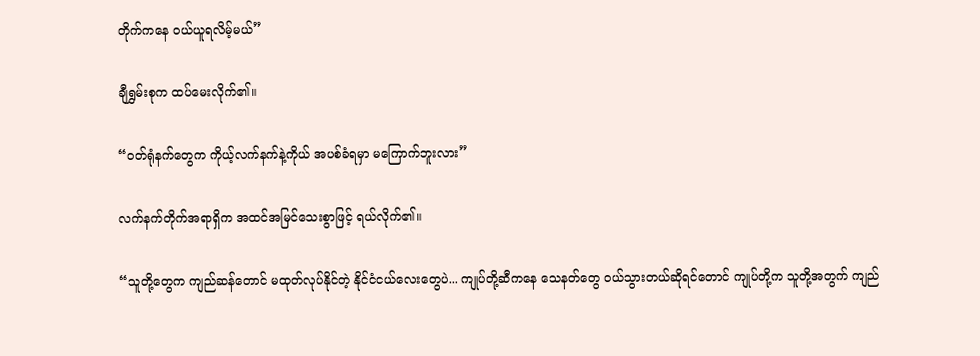တိုက်ကနေ ဝယ်ယူရလိမ့်မယ်”

ချီရွှမ်းစုက ထပ်မေးလိုက်၏။

“ဝတ်ရုံနက်တွေက ကိုယ့်လက်နက်နဲ့ကိုယ် အပစ်ခံရမှာ မကြောက်ဘူးလား”

လက်နက်တိုက်အရာရှိက အထင်အမြင်သေးစွာဖြင့် ရယ်လိုက်၏။

“သူတို့တွေက ကျည်ဆန်တောင် မထုတ်လုပ်နိုင်တဲ့ နိုင်ငံငယ်လေးတွေပဲ... ကျုပ်တို့ဆီကနေ သေနတ်တွေ ဝယ်သွားတယ်ဆိုရင်တောင် ကျုပ်တို့က သူတို့အတွက် ကျည်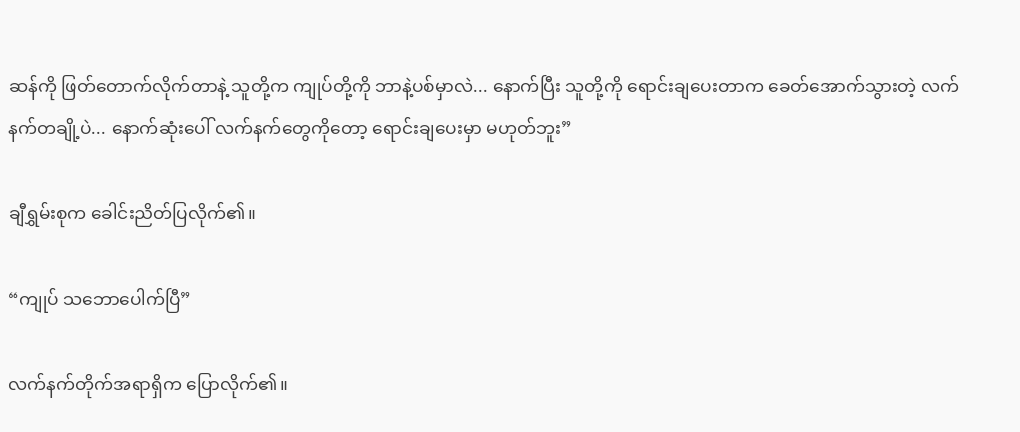ဆန်ကို ဖြတ်တောက်လိုက်တာနဲ့ သူတို့က ကျုပ်တို့ကို ဘာနဲ့ပစ်မှာလဲ... နောက်ပြီး သူတို့ကို ရောင်းချပေးတာက ခေတ်အောက်သွားတဲ့ လက်နက်တချို့ပဲ... နောက်ဆုံးပေါ် လက်နက်တွေကိုတော့ ရောင်းချပေးမှာ မဟုတ်ဘူး”

ချီရွှမ်းစုက ခေါင်းညိတ်ပြလိုက်၏။

“ကျုပ် သဘောပေါက်ပြီ”

လက်နက်တိုက်အရာရှိက ပြောလိုက်၏။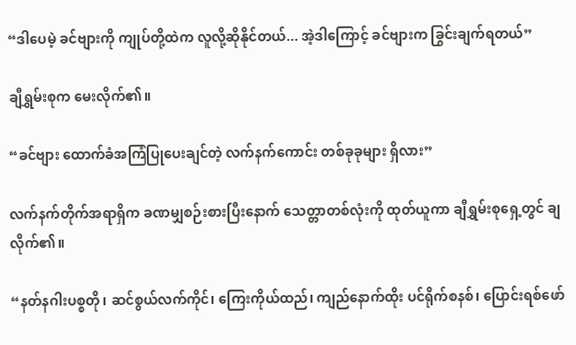“ဒါပေမဲ့ ခင်ဗျားကို ကျုပ်တို့ထဲက လူလို့ဆိုနိုင်တယ်... အဲ့ဒါကြောင့် ခင်ဗျားက ခြွင်းချက်ရတယ်”

ချီရွှမ်းစုက မေးလိုက်၏။

“ခင်ဗျား ထောက်ခံအကြံပြုပေးချင်တဲ့ လက်နက်ကောင်း တစ်ခုခုများ ရှိလား”

လက်နက်တိုက်အရာရှိက ခဏမျှစဉ်းစားပြီးနောက် သေတ္တာတစ်လုံးကို ထုတ်ယူကာ ချီရွှမ်းစုရှေ့တွင် ချလိုက်၏။

“နတ်နဂါးပစ္စတို၊ ဆင်စွယ်လက်ကိုင်၊ ကြေးကိုယ်ထည်၊ ကျည်နောက်ထိုး ပင်ရိုက်စနစ်၊ ပြောင်းရစ်ဖော်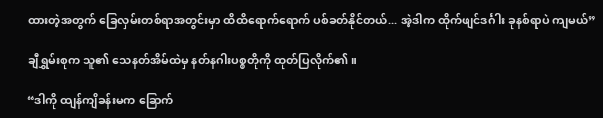ထားတဲ့အတွက် ခြေလှမ်းတစ်ရာအတွင်းမှာ ထိထိရောက်ရောက် ပစ်ခတ်နိုင်တယ်... အဲ့ဒါက ထိုက်ဖျင်ဒင်္ဂါး ခုနစ်ရာပဲ ကျမယ်”

ချီရွှမ်းစုက သူ၏ သေနတ်အိမ်ထဲမှ နတ်နဂါးပစ္စတိုကို ထုတ်ပြလိုက်၏။

“ဒါကို ထျန်ကျိခန်းမက ခြောက်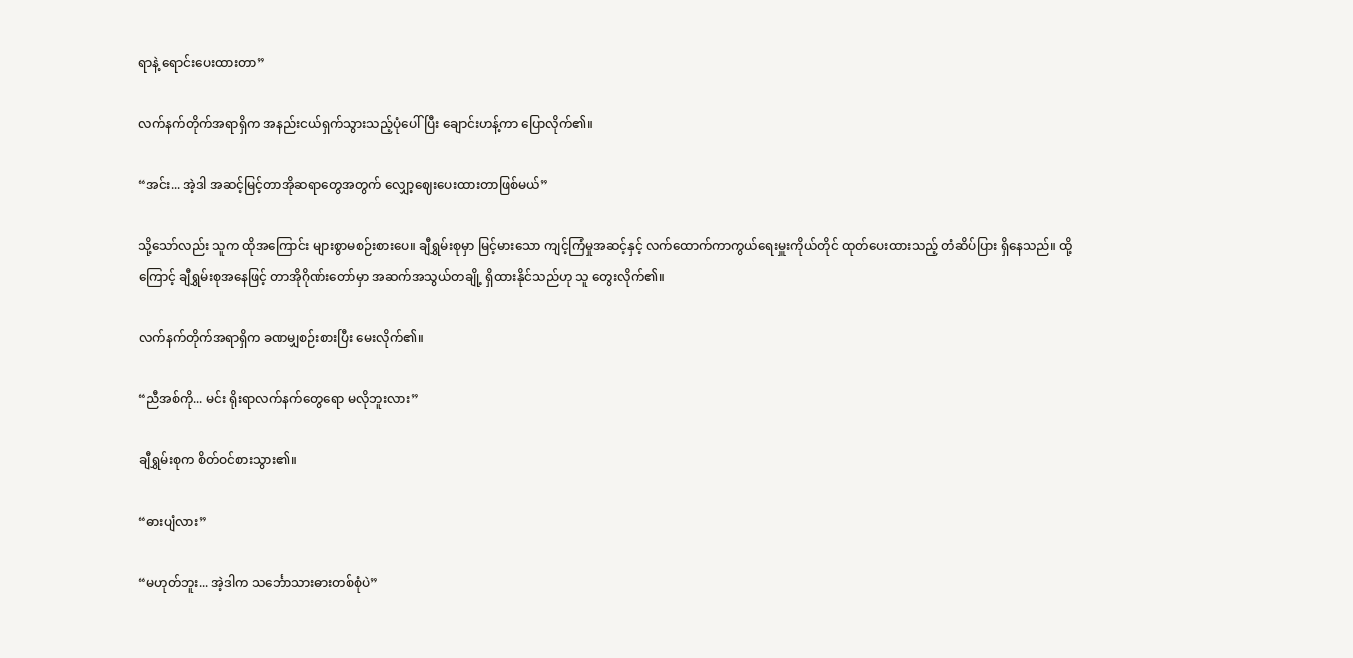ရာနဲ့ ရောင်းပေးထားတာ”

လက်နက်တိုက်အရာရှိက အနည်းငယ်ရှက်သွားသည့်ပုံပေါ်ပြီး ချောင်းဟန့်ကာ ပြောလိုက်၏။

“အင်း... အဲ့ဒါ အဆင့်မြင့်တာအိုဆရာတွေအတွက် လျှော့ဈေးပေးထားတာဖြစ်မယ်”

သို့သော်လည်း သူက ထိုအကြောင်း များစွာမစဉ်းစားပေ။ ချီရွှမ်းစုမှာ မြင့်မားသော ကျင့်ကြံမှုအဆင့်နှင့် လက်ထောက်ကာကွယ်ရေးမှူးကိုယ်တိုင် ထုတ်ပေးထားသည့် တံဆိပ်ပြား ရှိနေသည်။ ထို့ကြောင့် ချီရွှမ်းစုအနေဖြင့် တာအိုဂိုဏ်းတော်မှာ အဆက်အသွယ်တချို့ ရှိထားနိုင်သည်ဟု သူ တွေးလိုက်၏။

လက်နက်တိုက်အရာရှိက ခဏမျှစဉ်းစားပြီး မေးလိုက်၏။

“ညီအစ်ကို... မင်း ရိုးရာလက်နက်တွေရော မလိုဘူးလား”

ချီရွှမ်းစုက စိတ်ဝင်စားသွား၏။

“ဓားပျံလား”

“မဟုတ်ဘူး... အဲ့ဒါက သင်္ဘောသားဓားတစ်စုံပဲ”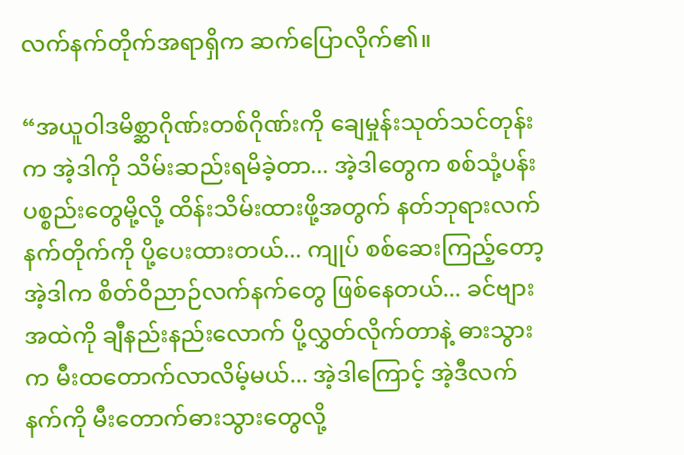လက်နက်တိုက်အရာရှိက ဆက်ပြောလိုက်၏။

“အယူဝါဒမိစ္ဆာဂိုဏ်းတစ်ဂိုဏ်းကို ချေမှုန်းသုတ်သင်တုန်းက အဲ့ဒါကို သိမ်းဆည်းရမိခဲ့တာ... အဲ့ဒါတွေက စစ်သုံ့ပန်းပစ္စည်းတွေမို့လို့ ထိန်းသိမ်းထားဖို့အတွက် နတ်ဘုရားလက်နက်တိုက်ကို ပို့ပေးထားတယ်... ကျုပ် စစ်ဆေးကြည့်တော့ အဲ့ဒါက စိတ်ဝိညာဉ်လက်နက်တွေ ဖြစ်နေတယ်... ခင်ဗျား အထဲကို ချီနည်းနည်းလောက် ပို့လွှတ်လိုက်တာနဲ့ ဓားသွားက မီးထတောက်လာလိမ့်မယ်... အဲ့ဒါကြောင့် အဲ့ဒီလက်နက်ကို မီးတောက်ဓားသွားတွေလို့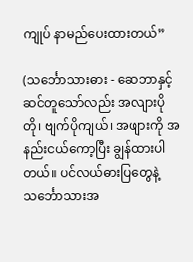ကျုပ် နာမည်ပေးထားတယ်”

(သင်္ဘောသားဓား - ဆေဘာနှင့် ဆင်တူသော်လည်း အလျားပိုတို၊ ဗျက်ပိုကျယ်၊ အဖျားကို အနည်းငယ်ကော့ပြီး ချွန်ထားပါတယ်။ ပင်လယ်ဓားပြတွေနဲ့ သင်္ဘောသားအ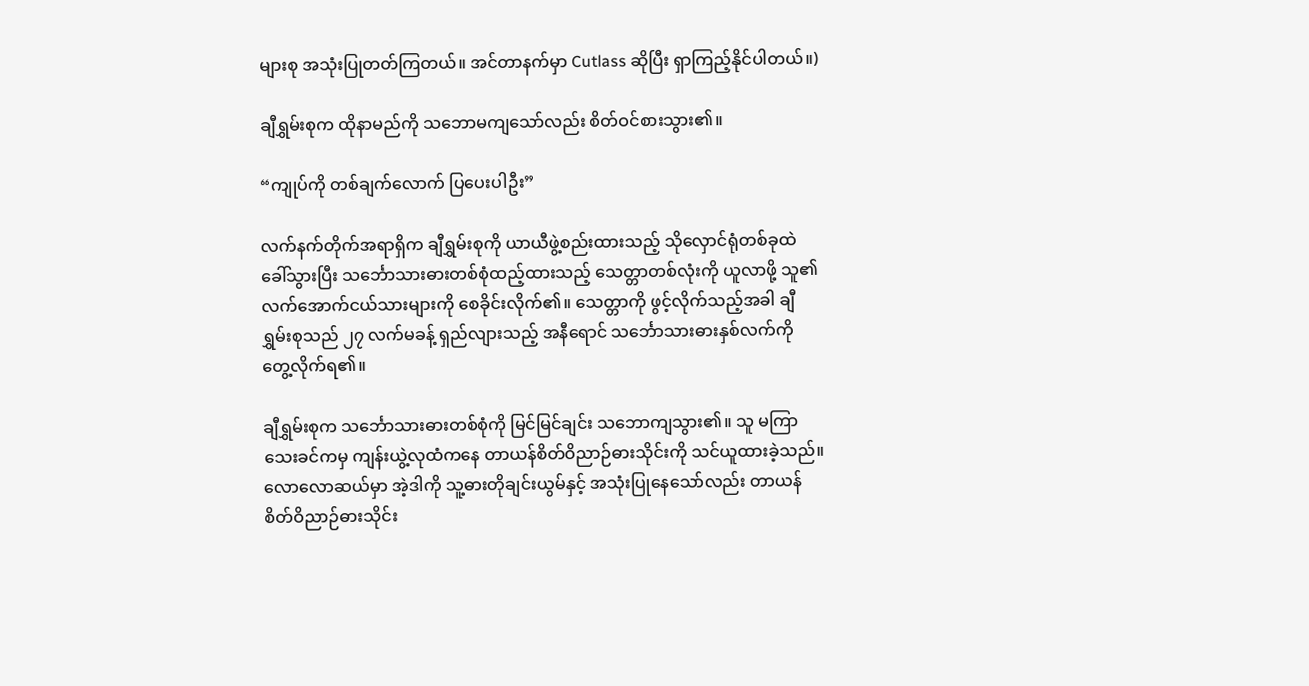များစု အသုံးပြုတတ်ကြတယ်။ အင်တာနက်မှာ Cutlass ဆိုပြီး ရှာကြည့်နိုင်ပါတယ်။)

ချီရွှမ်းစုက ထိုနာမည်ကို သဘောမကျသော်လည်း စိတ်ဝင်စားသွား၏။

“ကျုပ်ကို တစ်ချက်လောက် ပြပေးပါဦး”

လက်နက်တိုက်အရာရှိက ချီရွှမ်းစုကို ယာယီဖွဲ့စည်းထားသည့် သိုလှောင်ရုံတစ်ခုထဲ ခေါ်သွားပြီး သင်္ဘောသားဓားတစ်စုံထည့်ထားသည့် သေတ္တာတစ်လုံးကို ယူလာဖို့ သူ၏လက်အောက်ငယ်သားများကို စေခိုင်းလိုက်၏။ သေတ္တာကို ဖွင့်လိုက်သည့်အခါ ချီရွှမ်းစုသည် ၂၇ လက်မခန့် ရှည်လျားသည့် အနီရောင် သင်္ဘောသားဓားနှစ်လက်ကို တွေ့လိုက်ရ၏။

ချီရွှမ်းစုက သင်္ဘောသားဓားတစ်စုံကို မြင်မြင်ချင်း သဘောကျသွား၏။ သူ မကြာသေးခင်ကမှ ကျန်းယွဲ့လုထံကနေ တာယန်စိတ်ဝိညာဉ်ဓားသိုင်းကို သင်ယူထားခဲ့သည်။ လောလောဆယ်မှာ အဲ့ဒါကို သူ့ဓားတိုချင်းယွမ်နှင့် အသုံးပြုနေသော်လည်း တာယန်စိတ်ဝိညာဉ်ဓားသိုင်း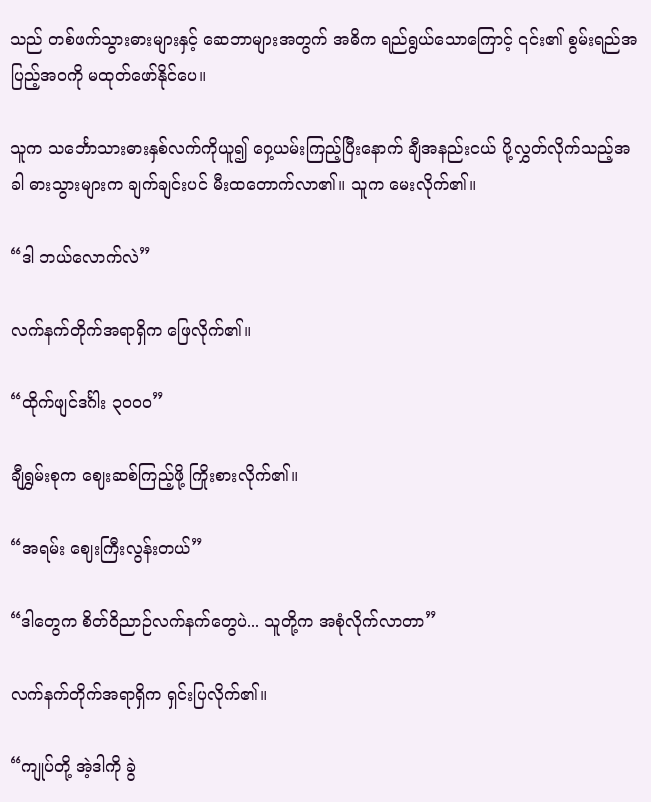သည် တစ်ဖက်သွားဓားများနှင့် ဆေဘာများအတွက် အဓိက ရည်ရွယ်သောကြောင့် ၎င်း၏ စွမ်းရည်အပြည့်အဝကို မထုတ်ဖော်နိုင်ပေ။

သူက သင်္ဘောသားဓားနှစ်လက်ကိုယူ၍ ဝှေ့ယမ်းကြည့်ပြီးနောက် ချီအနည်းငယ် ပို့လွှတ်လိုက်သည့်အခါ ဓားသွားများက ချက်ချင်းပင် မီးထတောက်လာ၏။ သူက မေးလိုက်၏။

“ဒါ ဘယ်လောက်လဲ”

လက်နက်တိုက်အရာရှိက ဖြေလိုက်၏။

“ထိုက်ဖျင်ဒင်္ဂါး ၃၀၀၀”

ချီရွှမ်းစုက ဈေးဆစ်ကြည့်ဖို့ ကြိုးစားလိုက်၏။

“အရမ်း ဈေးကြီးလွန်းတယ်”

“ဒါတွေက စိတ်ဝိညာဉ်လက်နက်တွေပဲ... သူတို့က အစုံလိုက်လာတာ”

လက်နက်တိုက်အရာရှိက ရှင်းပြလိုက်၏။

“ကျုပ်တို့ အဲ့ဒါကို ခွဲ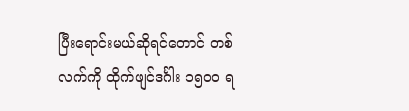ပြီးရောင်းမယ်ဆိုရင်တောင် တစ်လက်ကို ထိုက်ဖျင်ဒင်္ဂါး ၁၅၀၀ ရ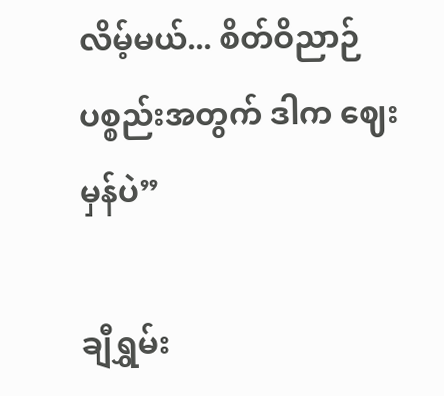လိမ့်မယ်... စိတ်ဝိညာဉ်ပစ္စည်းအတွက် ဒါက ဈေးမှန်ပဲ”

ချီရွှမ်း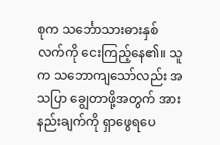စုက သင်္ဘောသားဓားနှစ်လက်ကို ငေးကြည့်နေ၏။ သူက သဘောကျသော်လည်း အသပြာ ချွေတာဖို့အတွက် အားနည်းချက်ကို ရှာဖွေရပေ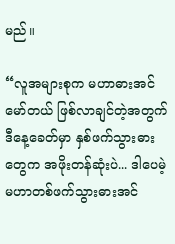မည်။

“လူအများစုက မဟာဓားအင်မော်တယ် ဖြစ်လာချင်တဲ့အတွက် ဒီနေ့ခေတ်မှာ နှစ်ဖက်သွားဓားတွေက အဖိုးတန်ဆုံးပဲ... ဒါပေမဲ့ မဟာတစ်ဖက်သွားဓားအင်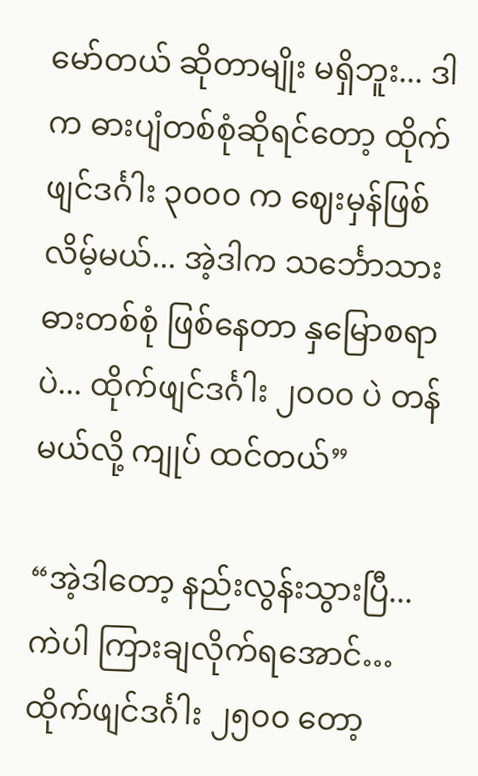မော်တယ် ဆိုတာမျိုး မရှိဘူး... ဒါက ဓားပျံတစ်စုံဆိုရင်တော့ ထိုက်ဖျင်ဒင်္ဂါး ၃၀၀၀ က ဈေးမှန်ဖြစ်လိမ့်မယ်... အဲ့ဒါက သင်္ဘောသားဓားတစ်စုံ ဖြစ်နေတာ နှမြောစရာပဲ... ထိုက်ဖျင်ဒင်္ဂါး ၂၀၀၀ ပဲ တန်မယ်လို့ ကျုပ် ထင်တယ်”

“အဲ့ဒါတော့ နည်းလွန်းသွားပြီ... ကဲပါ ကြားချလိုက်ရအောင်… ထိုက်ဖျင်ဒင်္ဂါး ၂၅၀၀ တော့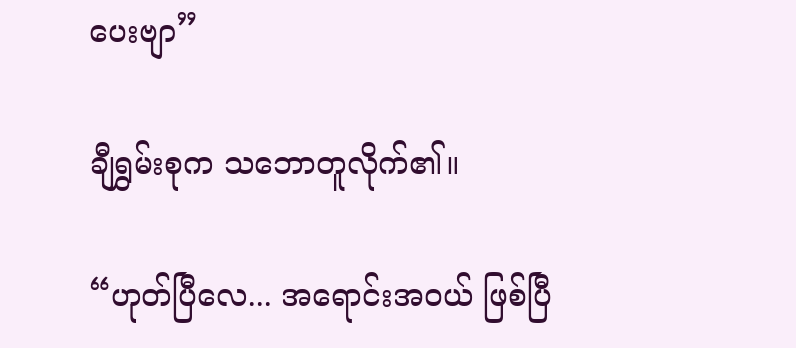ပေးဗျာ”

ချီရွှမ်းစုက သဘောတူလိုက်၏။

“ဟုတ်ပြီလေ... အရောင်းအဝယ် ဖြစ်ပြီ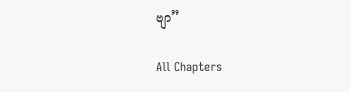ဗျာ”

All Chapters